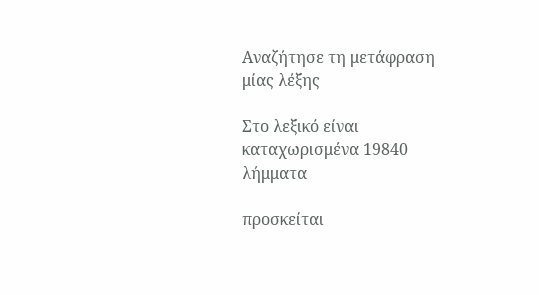Αναζήτησε τη μετάφραση μίας λέξης

Στο λεξικό είναι καταχωρισμένα 19840 λήμματα

προσκείται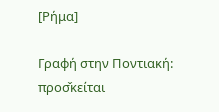[Ρήμα]

Γραφή στην Ποντιακή: προσ̌κείται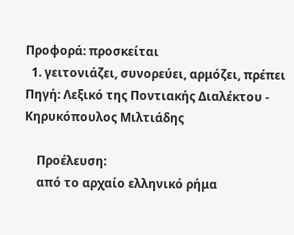Προφορά: προσκείται
  1. γειτονιάζει, συνορεύει, αρμόζει, πρέπει Πηγή: Λεξικό της Ποντιακής Διαλέκτου - Κηρυκόπουλος Μιλτιάδης

    Προέλευση:
    από το αρχαίο ελληνικό ρήμα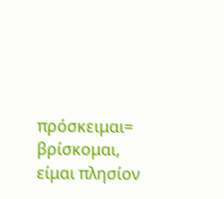πρόσκειμαι= βρίσκομαι, είμαι πλησίον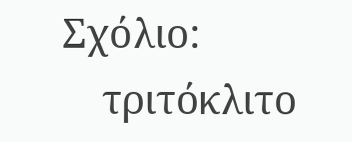Σχόλιο:
    τριτόκλιτο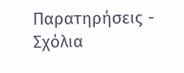Παρατηρήσεις - Σχόλια